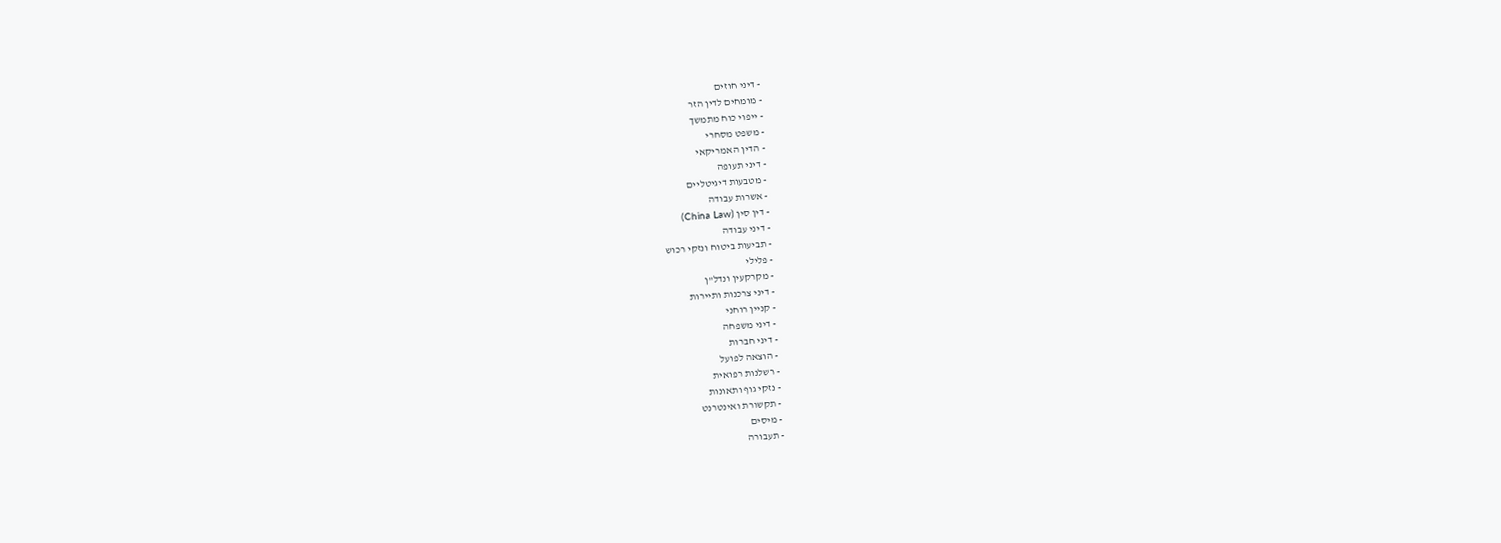- דיני חוזים
- מומחים לדין הזר
- ייפוי כוח מתמשך
- משפט מסחרי
- הדין האמריקאי
- דיני תעופה
- מטבעות דיגיטליים
- אשרות עבודה
- דין סין (China Law)
- דיני עבודה
- תביעות ביטוח ונזקי רכוש
- פלילי
- מקרקעין ונדל"ן
- דיני צרכנות ותיירות
- קניין רוחני
- דיני משפחה
- דיני חברות
- הוצאה לפועל
- רשלנות רפואית
- נזקי גוף ותאונות
- תקשורת ואינטרנט
- מיסים
- תעבורה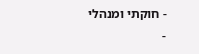- חוקתי ומנהלי
-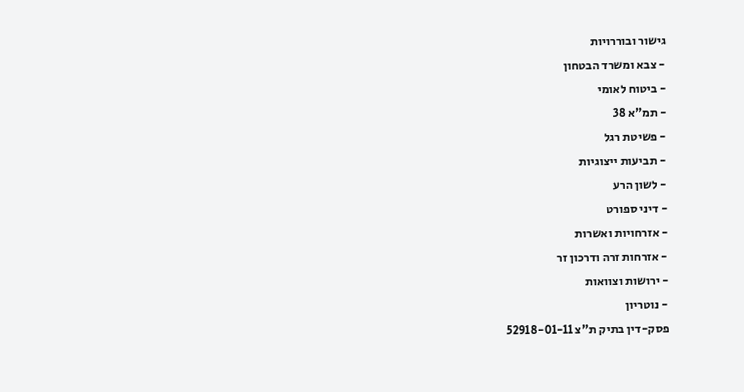גישור ובוררויות
- צבא ומשרד הבטחון
- ביטוח לאומי
- תמ"א 38
- פשיטת רגל
- תביעות ייצוגיות
- לשון הרע
- דיני ספורט
- אזרחויות ואשרות
- אזרחות זרה ודרכון זר
- ירושות וצוואות
- נוטריון
פסק-דין בתיק ת"צ 52918-01-11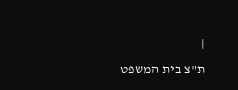|
ת"צ בית המשפט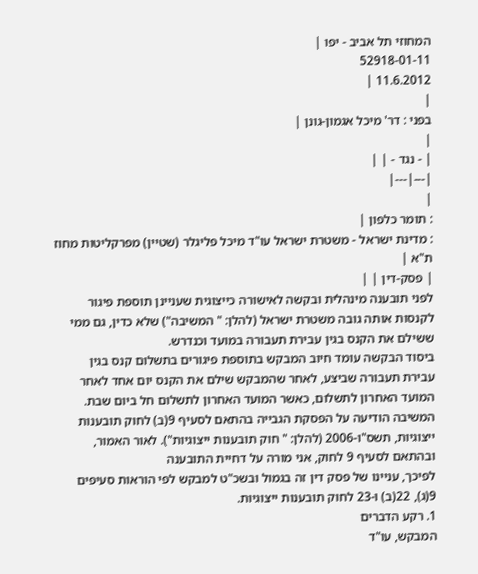המחוזי תל אביב - יפו |
52918-01-11
11.6.2012 |
|
בפני : דר' מיכל אגמון-גונן |
|
| - נגד - | |
|---|---|
|
: תומר כלפון |
: מדינת ישראל - משטרת ישראל עו"ד מיכל פליגלר (שטיין) מפרקליטות מחוז ת"א |
| פסק-דין | |
לפני תובענה מינהלית ובקשה לאישורה כייצוגית שעניינן תוספת פיגור לקנסות אותה גובה משטרת ישראל (להלן: " המשיבה") שלא כדין, גם ממי ששילם את הקנס בגין עבירת תעבורה במועד וכנדרש.
ביסוד הבקשה עומד חיוב המבקש בתוספת פיגורים בתשלום קנס בגין עבירת תעבורה שביצע, לאחר שהמבקש שילם את הקנס יום אחד לאחר המועד האחרון לתשלום, כאשר המועד האחרון לתשלום חל ביום שבת.
המשיבה הודיעה על הפסקת הגבייה בהתאם לסעיף 9(ב) לחוק תובענות ייצוגיות, תשס"ו-2006 (להלן: " חוק תובענות ייצוגיות"). לאור האמור, ובהתאם לסעיף 9 לחוק, אני מורה על דחיית התובענה
לפיכך, עניינו של פסק דין זה בגמול ובשכ"ט למבקש לפי הוראות סעיפים 9(ג), 22(ב) ו-23 לחוק תובענות ייצוגיות.
1. רקע הדברים
המבקש, עו"ד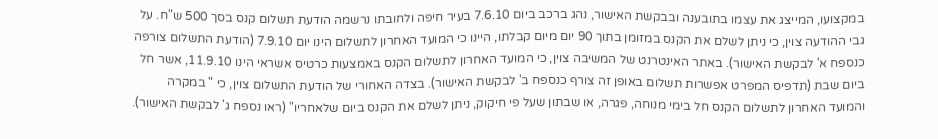במקצועו, המייצג את עצמו בתובענה ובבקשת האישור, נהג ברכב ביום 7.6.10 בעיר חיפה ולחובתו נרשמה הודעת תשלום קנס בסך 500 ש"ח. על גבי ההודעה צוין, כי ניתן לשלם את הקנס במזומן בתוך 90 יום מיום קבלתו, היינו כי המועד האחרון לתשלום הינו יום 7.9.10 (הודעת התשלום צורפה כנספח א' לבקשת האישור). באתר האינטרנט של המשיבה צוין, כי המועד האחרון לתשלום הקנס באמצעות כרטיס אשראי הינו 11.9.10, אשר חל ביום שבת (תדפיס המפרט אפשרות תשלום באופן זה צורף כנספח ב' לבקשת האישור). בצדה האחורי של הודעת התשלום צוין, כי " במקרה והמועד האחרון לתשלום הקנס חל בימי מנוחה, פגרה, או שבתון שעל פי חיקוק, ניתן לשלם את הקנס ביום שלאחריו" (ראו נספח ג' לבקשת האישור).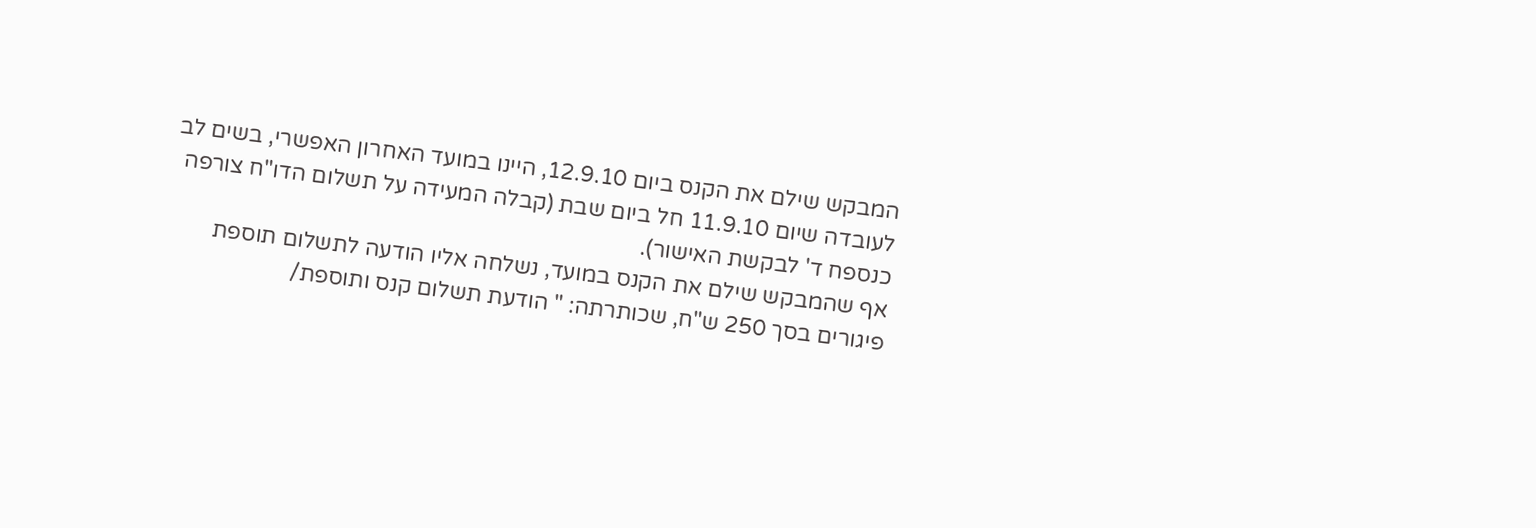המבקש שילם את הקנס ביום 12.9.10, היינו במועד האחרון האפשרי, בשים לב לעובדה שיום 11.9.10 חל ביום שבת (קבלה המעידה על תשלום הדו"ח צורפה כנספח ד' לבקשת האישור).
אף שהמבקש שילם את הקנס במועד, נשלחה אליו הודעה לתשלום תוספת פיגורים בסך 250 ש"ח, שכותרתה: " הודעת תשלום קנס ותוספת/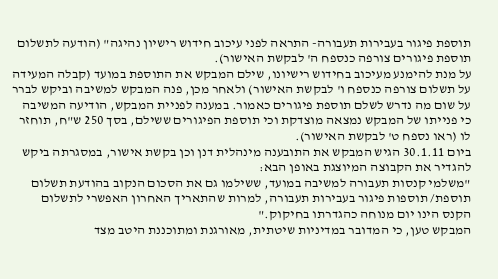תוספת פיגור בעבירות תעבורה- התראה לפני עיכוב חידוש רישיון נהיגה" (הודעה לתשלום תוספת פיגורים צורפה כנספח ה' לבקשת האישור).
על מנת להימנע מעיכוב בחידוש רישיונו, שילם המבקש את התוספת במועד (קבלה המעידה על תשלום צורפה כנספח ו' לבקשת האישור) ולאחר מכן, פנה המבקש למשיבה וביקש לברר על שום מה נדרש לשלם תוספת פיגורים כאמור. במענה לפניית המבקש, הודיעה המשיבה כי פנייתו של המבקש נמצאה מוצדקת וכי תוספת הפיגורים ששילם, בסך 250 ש"ח, תוחזר לו (ראו נספח ט' לבקשת האישור).
ביום 30.1.11 הגיש המבקש את התובענה מינהלית דנן וכן בקשת אישור, במסגרתה ביקש להגדיר את הקבוצה המיוצגת באופן הבא:
"משלמי קנסות תעבורה למשיבה במועד, ששילמו גם את הסכום הנקוב בהודעת תשלום תוספת/ תוספות פיגור בעבירות תעבורה, למרות שהתאריך האחרון האפשרי לתשלום הקנס הינו יום מנוחה כהגדרתו בחיקוק."
המבקש טען, כי המדובר במדיניות שיטתית, מאורגנת ומתוכננת היטב מצד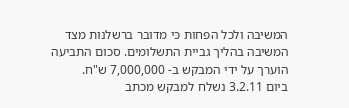המשיבה ולכל הפחות כי מדובר ברשלנות מצד המשיבה בהליך גביית התשלומים. סכום התביעה הוערך על ידי המבקש ב- 7,000,000 ש"ח.
ביום 3.2.11 נשלח למבקש מכתב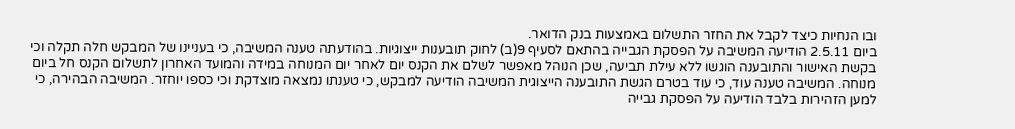ובו הנחיות כיצד לקבל את החזר התשלום באמצעות בנק הדואר.
ביום 2.5.11 הודיעה המשיבה על הפסקת הגבייה בהתאם לסעיף 9(ב) לחוק תובענות ייצוגיות. בהודעתה טענה המשיבה, כי בעניינו של המבקש חלה תקלה וכי בקשת האישור והתובענה הוגשו ללא עילת תביעה, שכן הנוהל מאפשר לשלם את הקנס יום לאחר יום המנוחה במידה והמועד האחרון לתשלום הקנס חל ביום מנוחה. המשיבה טענה עוד, כי עוד בטרם הגשת התובענה הייצוגית המשיבה הודיעה למבקש, כי טענתו נמצאה מוצדקת וכי כספו יוחזר. המשיבה הבהירה, כי למען הזהירות בלבד הודיעה על הפסקת גבייה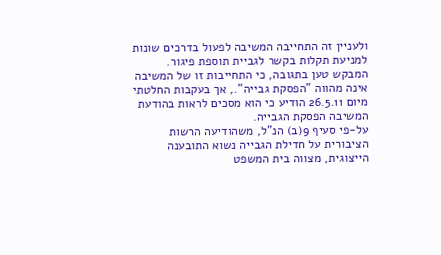ולעניין זה התחייבה המשיבה לפעול בדרכים שונות למניעת תקלות בקשר לגביית תוספת פיגור. המבקש טען בתגובה, כי התחייבות זו של המשיבה אינה מהווה "הפסקת גבייה"., אך בעקבות החלטתי מיום 26.5.11 הודיע כי הוא מסכים לראות בהודעת המשיבה הפסקת הגבייה.
על-פי סעיף 9(ב) הנ"ל, משהודיעה הרשות הציבורית על חדילת הגבייה נשוא התובענה הייצוגית, מצווה בית המשפט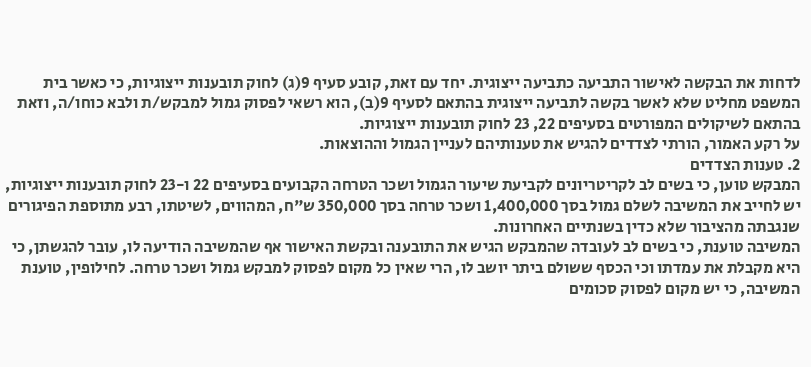לדחות את הבקשה לאישור התביעה כתביעה ייצוגית. יחד עם זאת, קובע סעיף 9(ג) לחוק תובענות ייצוגיות, כי כאשר בית המשפט מחליט שלא לאשר בקשה לתביעה ייצוגית בהתאם לסעיף 9(ב), הוא רשאי לפסוק גמול למבקש/ת ולבא כוחו/ה, וזאת בהתאם לשיקולים המפורטים בסעיפים 22, 23 לחוק תובענות ייצוגיות.
על רקע האמור, הורתי לצדדים להגיש את טענותיהם לעניין הגמול וההוצאות.
2. טענות הצדדים
המבקש טוען, כי בשים לב לקריטריונים לקביעת שיעור הגמול ושכר הטרחה הקבועים בסעיפים 22 ו-23 לחוק תובענות ייצוגיות, יש לחייב את המשיבה לשלם גמול בסך 1,400,000 ושכר טרחה בסך 350,000 ש"ח, המהווים, לשיטתו, רבע מתוספת הפיגורים שנגבתה מהציבור שלא כדין בשנתיים האחרונות.
המשיבה טוענת, כי בשים לב לעובדה שהמבקש הגיש את התובענה ובקשת האישור אף שהמשיבה הודיעה לו, עובר להגשתן, כי היא מקבלת את עמדתו וכי הכסף ששולם ביתר יושב לו, הרי שאין כל מקום לפסוק למבקש גמול ושכר טרחה. לחילופין, טוענת המשיבה, כי יש מקום לפסוק סכומים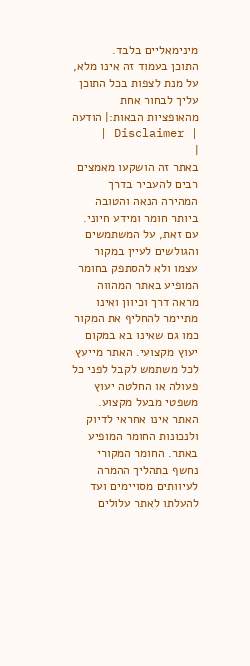מינימאליים בלבד.
התוכן בעמוד זה אינו מלא, על מנת לצפות בכל התוכן עליך לבחור אחת מהאופציות הבאות:| הודעה | Disclaimer |
|
באתר זה הושקעו מאמצים רבים להעביר בדרך המהירה הנאה והטובה ביותר חומר ומידע חיוני. עם זאת, על המשתמשים והגולשים לעיין במקור עצמו ולא להסתפק בחומר המופיע באתר המהווה מראה דרך וכיוון ואינו מתיימר להחליף את המקור כמו גם שאינו בא במקום יעוץ מקצועי. האתר מייעץ לכל משתמש לקבל לפני כל פעולה או החלטה יעוץ משפטי מבעל מקצוע. האתר אינו אחראי לדיוק ולנכונות החומר המופיע באתר. החומר המקורי נחשף בתהליך ההמרה לעיוותים מסויימים ועד להעלתו לאתר עלולים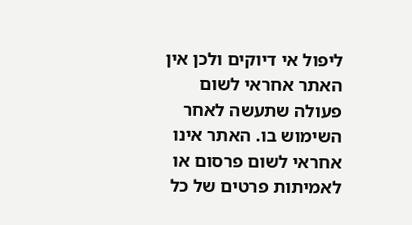ליפול אי דיוקים ולכן אין האתר אחראי לשום פעולה שתעשה לאחר השימוש בו. האתר אינו אחראי לשום פרסום או לאמיתות פרטים של כל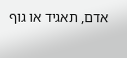אדם, תאגיד או גוף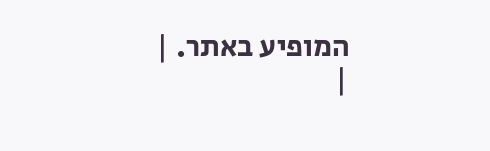המופיע באתר. |
|